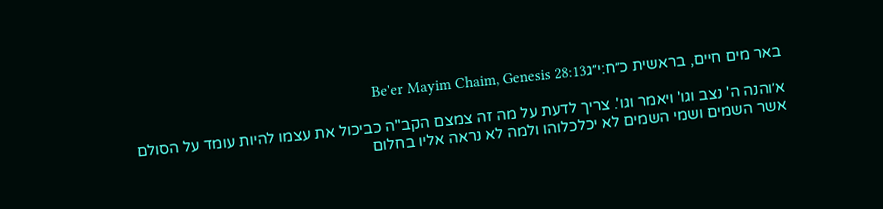באר מים חיים, בראשית כ״ח:י״גBe'er Mayim Chaim, Genesis 28:13

א׳והנה ה' נצב וגו' ויאמר וגו'. צריך לדעת על מה זה צמצם הקב"ה כביכול את עצמו להיות עומד על הסולם אשר השמים ושמי השמים לא יכלכלוהו ולמה לא נראה אליו בחלום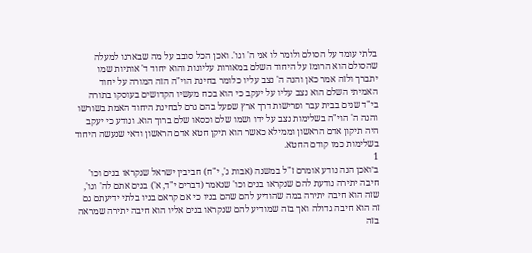בלתי עומד על הסולם ולומר לו אני ה' וגו'. ואכן הכל סובב על מה שבארנו למעלה שהסולם הוא הרומז על היחוד השלם במאורות עליונות והוא יחוד ד' אותיות שמו יתברך ולזה אמר כאן והנה ה' נצב עליו כלומר בחינת הוי"ה הזה המורה על יחוד האמיתי השלם הוא נצב עליו על יעקב כי הוא בכח מעשיו הקדושים בעוסקו בתורה בי"ד שנים בבית עבר ופרישות דרך ארץ שפעל בהם גרם לבחינת היחוד האמת בשורשו והנה ה' הוי"ה בשלימות נצב על ידו ושמו שלם וכסאו שלם ברוך הוא. ונודע כי יעקב היה תיקון אדם הראשון וממילא כאשר הוא תיקן חטא אדם הראשון ודאי שנעשה היחוד בשלימות כמו קודם החטא.
1
ב׳ואכן הנה נודע אומרם ז"ל במשנה (אבות ג', י"ח) חביבין ישראל שנקראו בנים וכו' חיבה יתירה נודעת להם שנקראו בנים וכו' שנאמר (דברים י"ד, א') בנים אתם לה' וגו', שזה הוא חיבה יתירה במה שהודיע להם שהם בניו כי אם קראם בניו בלתי ידיעתם גם זה הוא חיבה גדולה ואך בזה שמודיע להם שנקראו בנים אליו הוא חיבה יתירה שמראה בזה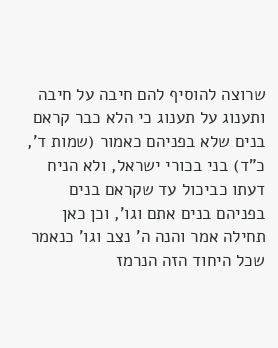שרוצה להוסיף להם חיבה על חיבה ותענוג על תענוג כי הלא כבר קראם בנים שלא בפניהם כאמור (שמות ד', כ"ד) בני בכורי ישראל, ולא הניח דעתו כביכול עד שקראם בנים בפניהם בנים אתם וגו', וכן כאן תחילה אמר והנה ה' נצב וגו' כנאמר שכל היחוד הזה הנרמז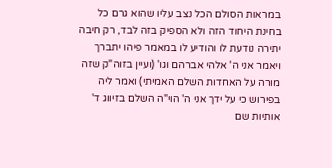במראות הסולם הכל נצב עליו שהוא גרם כל בחינת היחוד הזה ולא הספיק בזה לבד, רק חיבה יתירה נודעת לו והודיע לו במאמר פיהו יתברך ויאמר אני ה' אלהי אברהם וגו' (ועיין בזוה"ק שזה מורה על האחדות השלם האמיתי) ואמר ליה בפירוש כי על ידך אני ה' הוי"ה השלם בזיווג ד' אותיות שם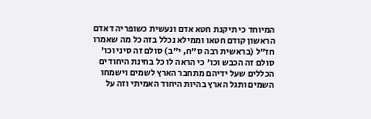המיוחד כי תיקנת חטא אדם ונעשית כשופריה דאדם הראשון קודם חטאו וממילא נכלל בזה כל מה שאמרו חז"ל (בראשית רבה ס"ח, י"ב) סולם זה סיני וכו' סולם זה הכבש וכו' כי הראה לו כל בחינת היחודים הכללים שעל ידיהם מתחבר הארץ לשמים וישמחו השמים ותגל הארץ בהיות היחוד האמיתי וזה על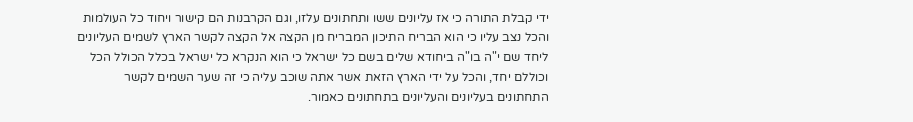ידי קבלת התורה כי אז עליונים ששו ותחתונים עלזו, וגם הקרבנות הם קישור ויחוד כל העולמות והכל נצב עליו כי הוא הבריח התיכון המבריח מן הקצה אל הקצה לקשר הארץ לשמים העליונים ליחד שם י"ה בו"ה ביחודא שלים בשם כל ישראל כי הוא הנקרא כל ישראל בכלל הכולל הכל וכוללם יחד, והכל על ידי הארץ הזאת אשר אתה שוכב עליה כי זה שער השמים לקשר התחתונים בעליונים והעליונים בתחתונים כאמור.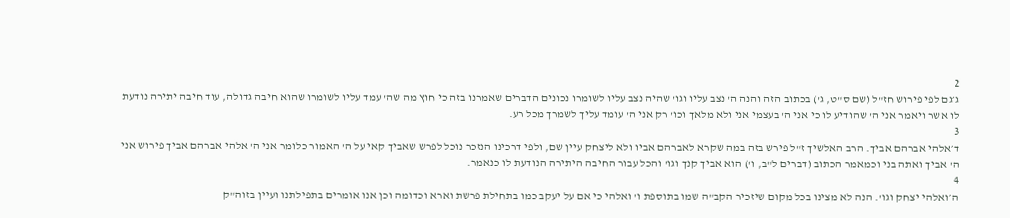2
ג׳גם לפי פירוש חז"ל (שם ס"ט, ג') בכתוב הזה והנה ה' נצב עליו וגו' שהיה נצב עליו לשומרו נכונים הדברים שאמרנו בזה כי חוץ מה שה' עמד עליו לשומרו שהוא חיבה גדולה, עוד חיבה יתירה נודעת לו אשר ויאמר אני ה' שהודיע לו כי אני ה' בעצמי אני ולא מלאך וכו' רק אני ה' עומד עליך לשמרך מכל רע.
3
ד׳אלהי אברהם אביך. הרב האלשיך ז"ל פירש בזה במה שקרא לאברהם אביו ולא ליצחק עיין שם, ולפי דרכינו הנזכר נוכל לפרש שאביך קאי על ה' האמור כלומר אני ה' אלהי אברהם אביך פירוש אני ה' אביך ואתה בני וכמאמר הכתוב (דברים ל"ב, ו') הוא אביך קנך וגו' והכל עבור החיבה היתירה הנודעת לו כנאמר.
4
ה׳ואלהי יצחק וגו'. הנה לא מצינו בכל מקום שיזכיר הקב"ה שמו בתוספת ו' ואלהי כי אם על יעקב כמו בתחילת פרשת וארא וכדומה וכן אנו אומרים בתפילתנו ועיין בזוה"ק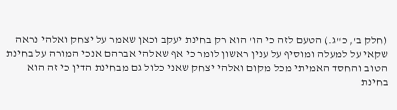(חלק ב', כ"ג.) הטעם לזה כי הו' הוא רק בחינת יעקב וכאן שאמר על יצחק ואלהי נראה שקאי על למעלה ומוסיף על ענין ראשון לומר כי אף שאלהי אברהם אנכי המורה על בחינת הטוב והחסד האמיתי מכל מקום ואלהי יצחק שאני כלול גם מבחינת הדין כי זה הוא בחינת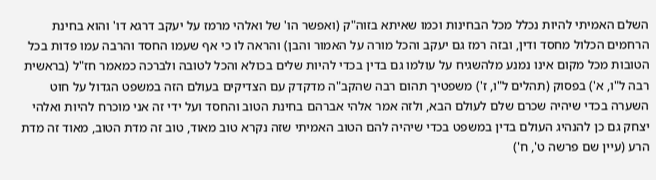השלם האמיתי להיות נכלל מכל הבחינות וכמו שאיתא בזוה"ק (ואפשר הו' של ואלהי מרמז על יעקב דרגא דו' והוא בחינת הרחמים הכלול מחסד ודין, ובזה רמז גם יעקב והכל מורה על האמור והבן) והראה לו כי אף שעמו החסד והרבה עמו פדות בכל הטובות מכל מקום אינו נמנע מלהשגיח על עולמו גם בדין בכדי להיות שלים בכולא והכל לטובה ולברכה כמאמר חז"ל (בראשית רבה ל"ו, א') בפסוק (תהלים ל"ו, ז') משפטיך תהום רבה שהקב"ה מדקדק עם הצדיקים בעולם הזה במשפט הגדול על חוט השערה בכדי שיהיה שכרם שלם לעולם הבא, ולזה אמר אלהי אברהם בחינת הטוב והחסד ועל ידי זה אני מוכרח להיות ואלהי יצחק גם כן להנהיג העולם בדין במשפט בכדי שיהיה להם הטוב האמיתי שזה נקרא טוב מאוד, טוב זה מדת הטוב, מאוד זה מדת הרע (עיין שם פרשה ט', ח')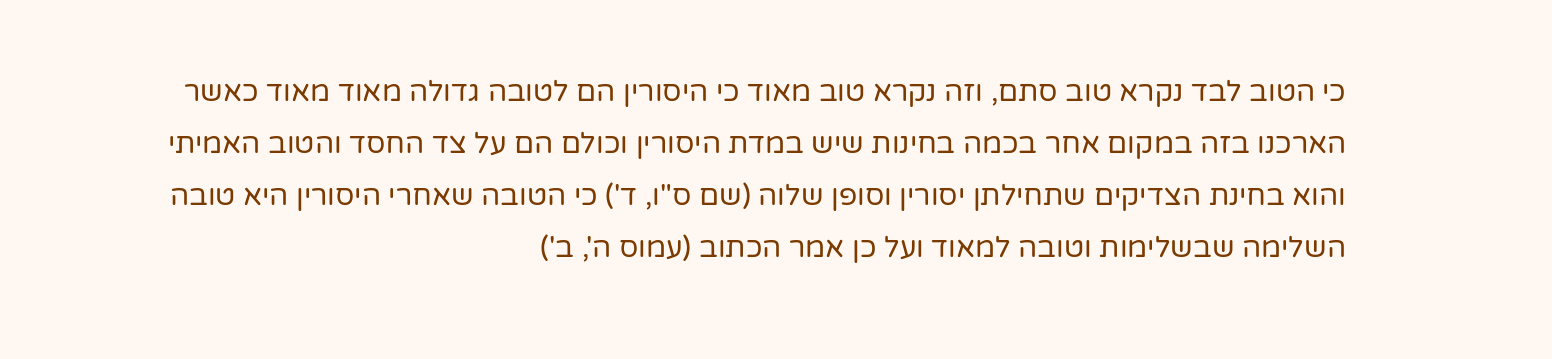כי הטוב לבד נקרא טוב סתם, וזה נקרא טוב מאוד כי היסורין הם לטובה גדולה מאוד מאוד כאשר הארכנו בזה במקום אחר בכמה בחינות שיש במדת היסורין וכולם הם על צד החסד והטוב האמיתי והוא בחינת הצדיקים שתחילתן יסורין וסופן שלוה (שם ס"ו, ד') כי הטובה שאחרי היסורין היא טובה השלימה שבשלימות וטובה למאוד ועל כן אמר הכתוב (עמוס ה', ב')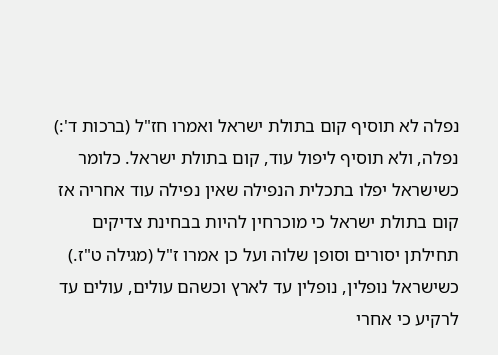נפלה לא תוסיף קום בתולת ישראל ואמרו חז"ל (ברכות ד':) נפלה, ולא תוסיף ליפול עוד, קום בתולת ישראל. כלומר כשישראל יפלו בתכלית הנפילה שאין נפילה עוד אחריה אז קום בתולת ישראל כי מוכרחין להיות בבחינת צדיקים תחילתן יסורים וסופן שלוה ועל כן אמרו ז"ל (מגילה ט"ז.) כשישראל נופלין, נופלין עד לארץ וכשהם עולים, עולים עד לרקיע כי אחרי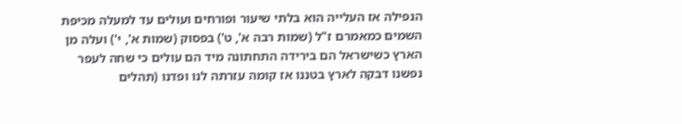הנפילה אז העלייה הוא בלתי שיעור ופורחים ועולים עד למעלה מכיפת השמים כמאמרם ז"ל (שמות רבה א', ט') בפסוק (שמות א', י') ועלה מן הארץ כשישראל הם בירידה התחתונה מיד הם עולים כי שחה לעפר נפשנו דבקה לארץ בטננו אז קומה עזרתה לנו ופדנו (תהלים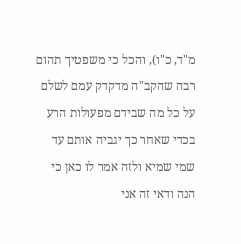מ"ד, כ"ו), והכל כי משפטיך תהום רבה שהקב"ה מדקדק עמם לשלם על כל מה שבידם מפעולות הרע בכדי שאחר כך יגביה אותם עד שמי שמיא ולזה אמר לו כאן כי הנה ודאי זה אני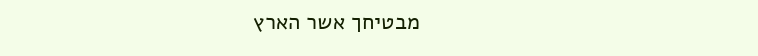מבטיחך אשר הארץ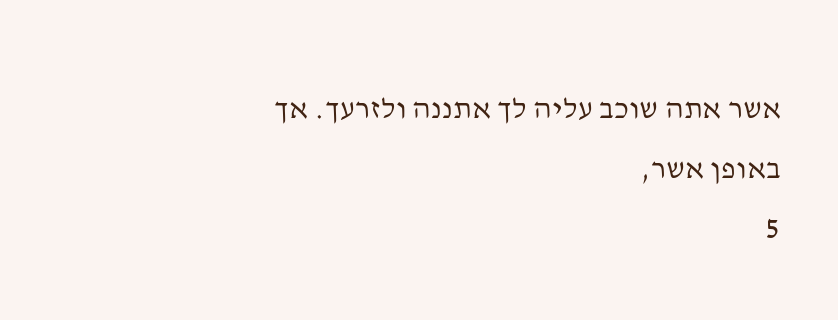אשר אתה שוכב עליה לך אתננה ולזרעך. אך באופן אשר,
5